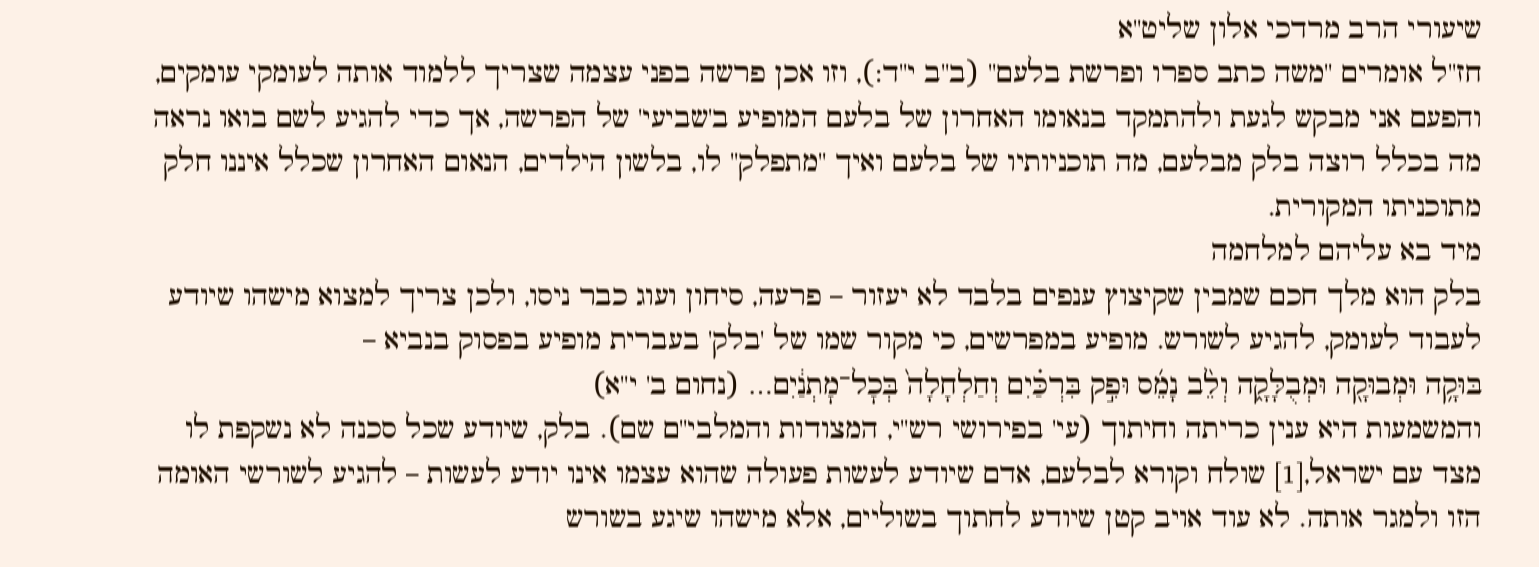שיעורי הרב מרדכי אלון שליט"א
חז"ל אומרים "משה כתב ספרו ופרשת בלעם" (ב"ב י"ד:), וזו אכן פרשה בפני עצמה שצריך ללמוד אותה לעומקי עומקים, והפעם אני מבקש לגעת ולהתמקד בנאומו האחרון של בלעם המופיע ב'שביעי' של הפרשה, אך כדי להגיע לשם בואו נראה מה בכלל רוצה בלק מבלעם, מה תוכניותיו של בלעם ואיך "מתפלק" לו, בלשון הילדים, הנאום האחרון שכלל איננו חלק מתוכניתו המקורית.
מיד בא עליהם למלחמה
בלק הוא מלך חכם שמבין שקיצוץ ענפים בלבד לא יעזור – פרעה, סיחון ועוג כבר ניסו, ולכן צריך למצוא מישהו שיודע לעבוד לעומק, להגיע לשורש. מופיע במפרשים, כי מקור שמו של 'בלק' בעברית מופיע בפסוק בנביא –
בּוּקָ֥ה וּמְבוּקָ֖ה וּמְבֻלָּקָ֑ה וְלֵ֨ב נָמֵ֜ס וּפִ֣ק בִּרְכַּ֗יִם וְחַלְחָלָה֙ בְּכׇל־מׇתְנַ֔יִם… (נחום ב' י"א)
והמשמעות היא ענין כריתה וחיתוך (עי' בפירושי רש"י, המצודות והמלבי"ם שם). בלק, שיודע שכל סכנה לא נשקפת לו מצד עם ישראל,[1] שולח וקורא לבלעם, אדם שיודע לעשות פעולה שהוא עצמו אינו יודע לעשות – להגיע לשורשי האומה הזו ולמגר אותה. לא עוד אויב קטן שיודע לחתוך בשוליים, אלא מישהו שיגע בשורש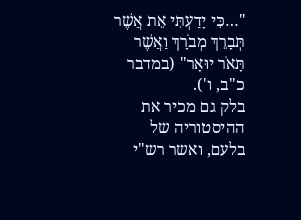"…כִּי יָדַעְתִּי אֵת אֲשֶׁר תְּבָרֵךְ מְבֹרָךְ וַאֲשֶׁר תָּאֹר יוּאָר" (במדבר כ"ב, ו').
בלק גם מכיר את ההיסטוריה של בלעם, ואשר רש"י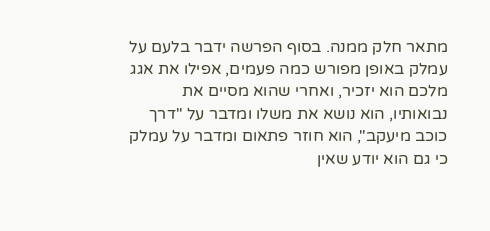מתאר חלק ממנה. בסוף הפרשה ידבר בלעם על עמלק באופן מפורש כמה פעמים, אפילו את אגג מלכם הוא יזכיר, ואחרי שהוא מסיים את נבואותיו, הוא נושא את משלו ומדבר על "דרך כוכב מיעקב", הוא חוזר פתאום ומדבר על עמלק כי גם הוא יודע שאין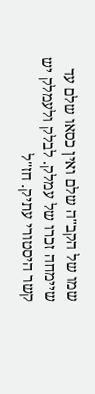שמו של הקב"ה שלם ואין כסאו שלם עד שיימחה זכרו של עמלק. לבלק ולעמלק יש קשר היסטורי עתיק. חז"ל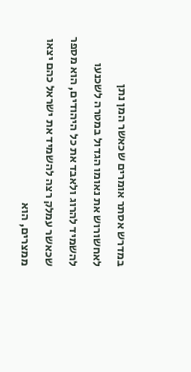במדרש אסתר אומרים שכאשר המן נתן לאחשורוש את נאומו הגדול במטרה לשכנעו להשמיד להרוג ולאבד את כל היהודים, הוא מספר שכאשר עמלק רצה להשמיד את ישראל כהם יצאו ממצרים, הוא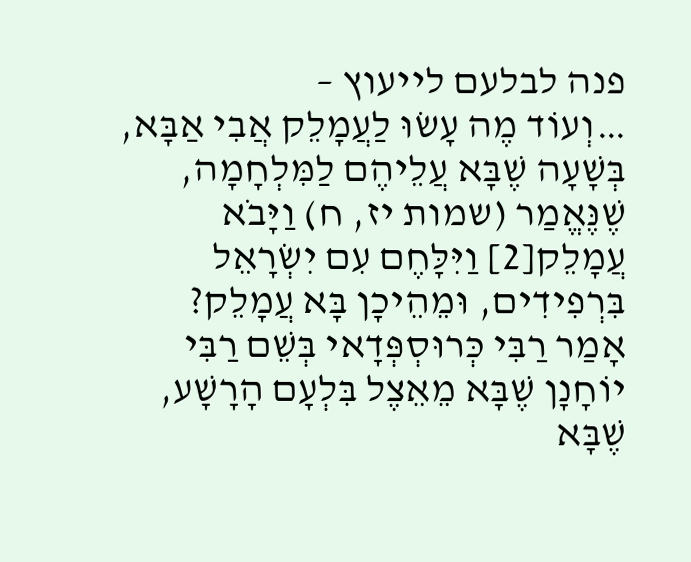פנה לבלעם לייעוץ –
…וְעוֹד מֶה עָשׂוּ לַעֲמָלֵק אֲבִי אַבָּא, בְּשָׁעָה שֶׁבָּא עֲלֵיהֶם לַמִּלְחָמָה, שֶׁנֶּאֱמַר (שמות יז, ח) וַיָּבֹא עֲמָלֵק[2] וַיִּלָּחֶם עִם יִשְׂרָאֵל בִּרְפִידִים, וּמֵהֵיכָן בָּא עֲמָלֵק? אָמַר רַבִּי כְּרוּסְפְּדָאי בְּשֵׁם רַבִּי יוֹחָנָן שֶׁבָּא מֵאֵצֶל בִּלְעָם הָרָשָׁע, שֶׁבָּא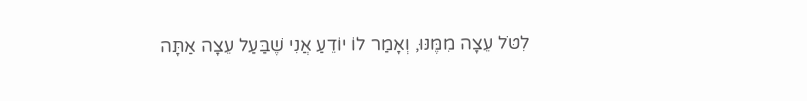לִטֹּל עֵצָה מִמֶּנּוּ, וְאָמַר לוֹ יוֹדֵעַ אֲנִי שֶׁבַּעַל עֵצָה אַתָּה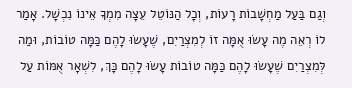וְגַם בַּעַל מַחְשָׁבוֹת רָעוֹת, וְכָל הַנּוֹטֵל עֵצָה מִמְךָ אֵינוֹ נִכְשָׁל. אָמַר לוֹ רְאֵה מֶה עָשׂוּ אֻמָּה זוֹ לְמִצְרַיִם, שֶׁעָשׂוּ לָהֶם כַּמָּה טוֹבוֹת, וּמַה לְּמִצְרַיִם שֶׁעָשׂוּ לָהֶם כַּמָּה טוֹבוֹת עָשׂוּ לָהֶם כָּךְ, לִשְׁאָר אֻמּוֹת עַל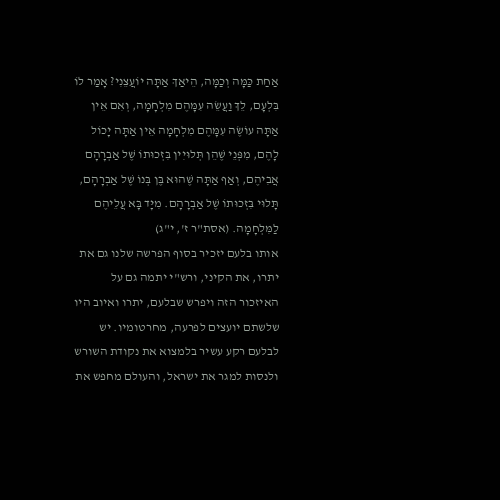אַחַת כַּמָּה וְכַמָּה, הֵיאַךְ אַתָּה יוֹעֲצֵנִי? אָמַר לוֹ בִּלְעָם, לֵךְ וַעֲשֵׂה עִמָּהֶם מִלְחָמָה, וְאִם אֵין אַתָּה עוֹשֶׂה עִמָּהֶם מִלְחָמָה אֵין אַתָּה יָכוֹל לָהֶם, מִפְּנֵי שֶׁהֵן תְּלוּיִין בִּזְכוּתוֹ שֶׁל אַבְרָהָם אֲבִיהֶם, וְאַף אַתָּה שֶׁהוּא בֶּן בְּנוֹ שֶׁל אַבְרָהָם, תָּלוּי בִּזְכוּתוֹ שֶׁל אַבְרָהָם. מִיָּד בָּא עֲלֵיהֶם לַמִּלְחָמָה. (אסת"ר ז', י"ג)
אותו בלעם יזכיר בסוף הפרשה שלנו גם את יתרו, את הקיני, ורש"י יתמה גם על האיזכור הזה ויפרש שבלעם, יתרו ואיוב היו שלשתם יועצים לפרעה, מחרטומיו. יש לבלעם רקע עשיר בלמצוא את נקודת השורש ולנסות למגר את ישראל, והעולם מחפש את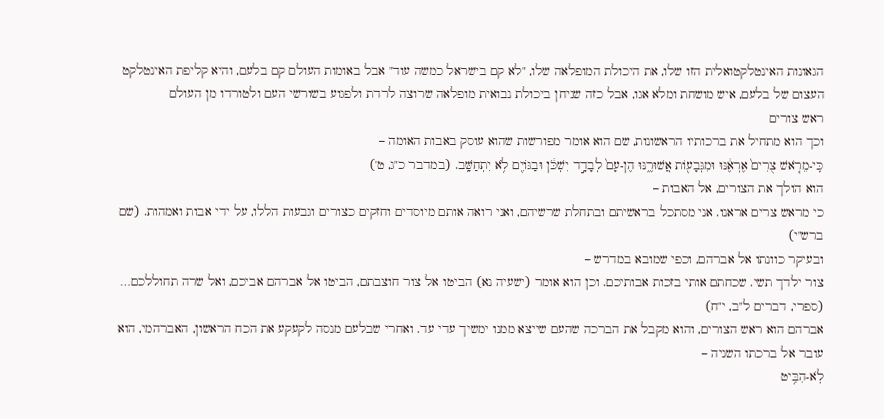הגאונות האינטלקטואלית הזו שלו, את היכולת המופלאה שלו, "לא קם בישראל כמשה עוד" אבל באומות העולם קם בלעם, והיא קליפת האינטלקט העצום של בלעם, איש מושחת ומלא אגו, אבל כזה שניחן ביכולת נבואית מופלאה שרוצה לרדת ולפגוע בשורשי העם ולטורדו מן העולם
ראש צורים
וכך הוא מתחיל את ברכותיו הראשונות, שם הוא אומר מפורשות שהוא עוסק באבות האומה –
כִּֽי-מֵרֹ֤אשׁ צֻרִים֙ אֶרְאֶ֔נּוּ וּמִגְּבָע֖וֹת אֲשׁוּרֶ֑נּוּ הֶן-עָם֙ לְבָדָ֣ד יִשְׁכֹּ֔ן וּבַגּוֹיִ֖ם לֹ֥א יִתְחַשָּֽׁב. (במדבר כ"ג, ט')
הוא הולך את הצורים, אל האבות –
כי מראש צרים אראנו. אני מסתכל בראשיתם ובתחלת שרשיהם, ואני רואה אותם מיוסדים וחזקים כצורים וגבעות הללו, על ידי אבות ואמהות. (שם ברש"י)
ובעיקר כוונתו אל אברהם, וכפי שמובא במדרש –
צור ילדך תשי. שכחתם אותי בזכות אבותיכם. וכן הוא אומר (ישעיה נא) הביטו אל צור חוצבתם, הביטו אל אברהם אביכם, ואל שרה תחוללכם… (ספרי, דברים ל"ב, י"ח)
אברהם הוא ראש הצורים, והוא מקבל את הברכה שהעם שייצא ממנו ימשיך עדי עד. ואחרי שבלעם מנסה לקעקע את הכח הראשון, האברהמי, הוא עובר אל ברכתו השניה –
לֹֽא-הִבִּ֥יט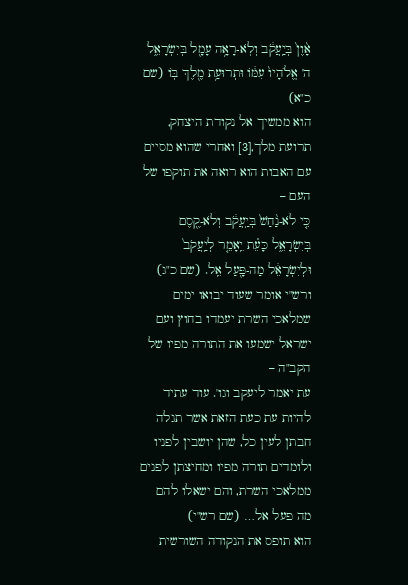אָ֨וֶן֙ בְּיַֽעֲקֹ֔ב וְלֹֽא-רָאָ֥ה עָמָ֖ל בְּיִשְׂרָאֵ֑ל ה' אֱלֹהָיו֙ עִמּ֔וֹ וּתְרוּעַ֥ת מֶ֖לֶךְ בּֽוֹ (שם כ"א)
הוא ממשיך אל נקודת היצחק, תרועת מלך,[3] ואחרי שהוא מסיים עם האבות הוא רואה את תוקפו של העם –
כִּ֤י לֹא-נַ֨חַשׁ֙ בְּיַֽעֲקֹ֔ב וְלֹא-קֶ֖סֶם בְּיִשְׂרָאֵ֑ל כָּעֵ֗ת יֵֽאָמֵ֤ר לְיַֽעֲקֹב֙ וּלְיִשְׂרָאֵ֔ל מַה-פָּ֖עַל אֵֽל. (שם כ"ג)
ורש"י אומר שעוד יבואו ימים שמלאכי השרת יעמדו בחוץ ועם ישראל ישמעו את התורה מפיו של הקב"ה –
עת יאמר ליעקב וגו'. עוד עתיד להיות עת כעת הזאת אשר תגלה חבתן לעין כל, שהן יושבין לפניו ולומדים תורה מפיו ומחיצתן לפנים ממלאכי השרת, והם ישאלו להם מה פעל אל… (שם רש"י)
הוא תופס את הנקודה השורשית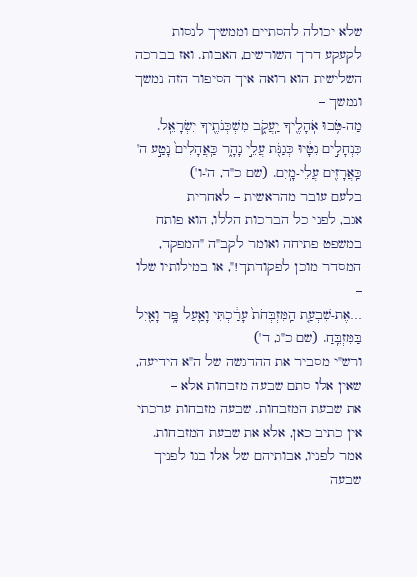שלא יכולה להסתיים וממשיך לנסות לקעקע דרך השורשים, האבות. ואז בברכה השלישית הוא רואה איך הסיפור הזה נמשך ונמשך –
מַה-טֹּ֥בוּ אֹֽהָלֶ֖יךָ יַֽעֲקֹ֑ב מִשְׁכְּנֹתֶ֖יךָ יִשְׂרָאֵֽל. כִּנְחָלִ֣ים נִטָּ֔יוּ כְּגַנֹּ֖ת עֲלֵ֣י נָהָ֑ר כַּֽאֲהָלִים֙ נָטַ֣ע ה' כַּֽאֲרָזִ֖ים עֲלֵי-מָֽיִם. (שם כ"ד, ה'-ו')
בלעם עובר מהראשית – לאחרית
אגב, לפני כל הברכות הללו, הוא פותח במשפט פתיחה ואומר לקב"ה "המפקד, המסדר מוכן לפקודתך!", או במילותיו שלו –
…אֶת-שִׁבְעַ֤ת הַֽמִּזְבְּחֹת֙ עָרַ֔כְתִּי וָאַ֛עַל פָּ֥ר וָאַ֖יִל בַּמִּזְבֵּֽחַ. (שם כ"ג, ד')
ורש"י מסביר את ההדגשה של ה"א הידיעה, שאין אלו סתם שבעה מזבחות אלא –
את שבעת המזבחות. שבעה מזבחות ערכתי אין כתיב כאן, אלא את שבעת המזבחות. אמר לפניו, אבותיהם של אלו בנו לפניך שבעה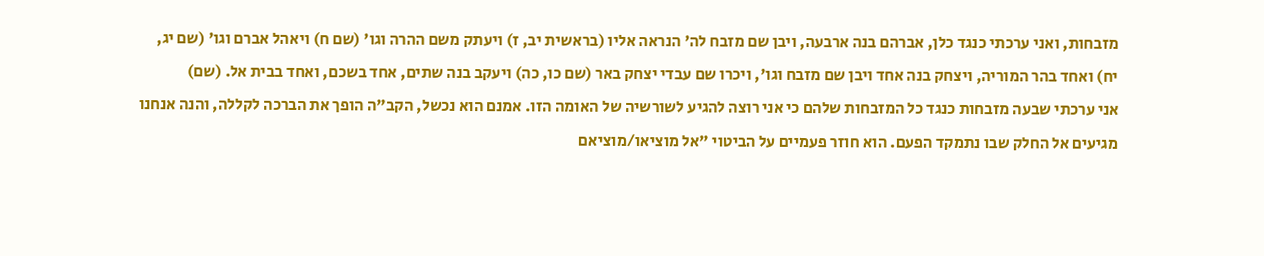מזבחות, ואני ערכתי כנגד כלן, אברהם בנה ארבעה, ויבן שם מזבח לה' הנראה אליו (בראשית יב, ז) ויעתק משם ההרה וגו' (שם ח) ויאהל אברם וגו' (שם יג, יח) ואחד בהר המוריה, ויצחק בנה אחד ויבן שם מזבח וגו', ויכרו שם עבדי יצחק באר (שם כו, כה) ויעקב בנה שתים, אחד בשכם, ואחד בבית אל. (שם)
אני ערכתי שבעה מזבחות כנגד כל המזבחות שלהם כי אני רוצה להגיע לשורשיה של האומה הזו. אמנם הוא נכשל, הקב"ה הופך את הברכה לקללה, והנה אנחנו מגיעים אל החלק שבו נתמקד הפעם. הוא חוזר פעמיים על הביטוי "אל מוציאו/מוציאם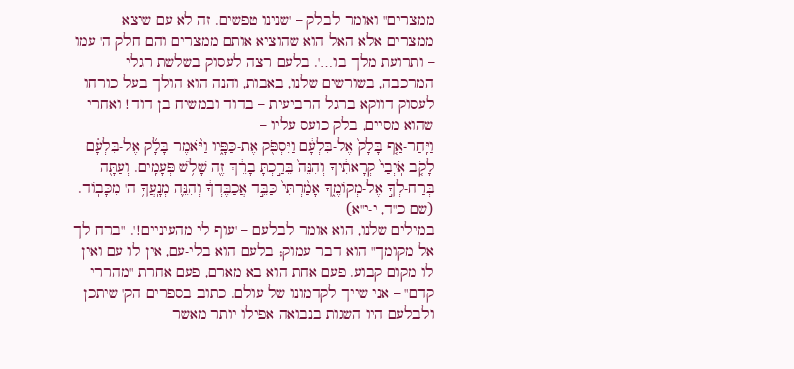ממצרים" ואומר לבלק – 'שנינו טפשים. זה לא עם שיצא ממצרים אלא האל הוא שהוציא אותם ממצרים והם חלק ה' עמו – ותרועת מלך בו…'. בלעם רצה לעסוק בשלשת רגלי המרכבה, בשורשים שלנו, באבות, והנה הוא הולך בעל כורחו לעסוק דווקא ברגל הרביעית – בדוד ובמשיח בן דוד! ואחרי שהוא מסיים, בלק כועס עליו –
וַיִּֽחַר-אַ֤ף בָּלָק֙ אֶל-בִּלְעָ֔ם וַיִּסְפֹּ֖ק אֶת-כַּפָּ֑יו וַיֹּ֨אמֶר בָּלָ֜ק אֶל-בִּלְעָ֗ם לָקֹ֤ב אֹֽיְבַי֙ קְרָאתִ֔יךָ וְהִנֵּה֙ בֵּרַ֣כְתָּ בָרֵ֔ךְ זֶ֖ה שָׁלֹ֥שׁ פְּעָמִֽים. וְעַתָּ֖ה בְּרַח-לְךָ֣ אֶל-מְקוֹמֶ֑ךָ אָמַ֨רְתִּי֙ כַּבֵּ֣ד אֲכַבֶּדְךָ֔ וְהִנֵּ֛ה מְנָֽעֲךָ֥ ה' מִכָּבֽוֹד. (שם כ"ד, י-י"א)
במילים שלנו, הוא אומר לבלעם – 'עוף לי מהעיניים!'. "ברח לך אל מקומך" הוא דבר עמוק; בלעם הוא בלי-עם, אין לו עם ואין לו מקום קבוע. פעם אחת הוא בא מארם, פעם אחרת "מהררי קדם" – אני שייך לקדמונו של עולם. כתוב בספרים הק' שיתכן ולבלעם היו השגות בנבואה אפילו יותר מאשר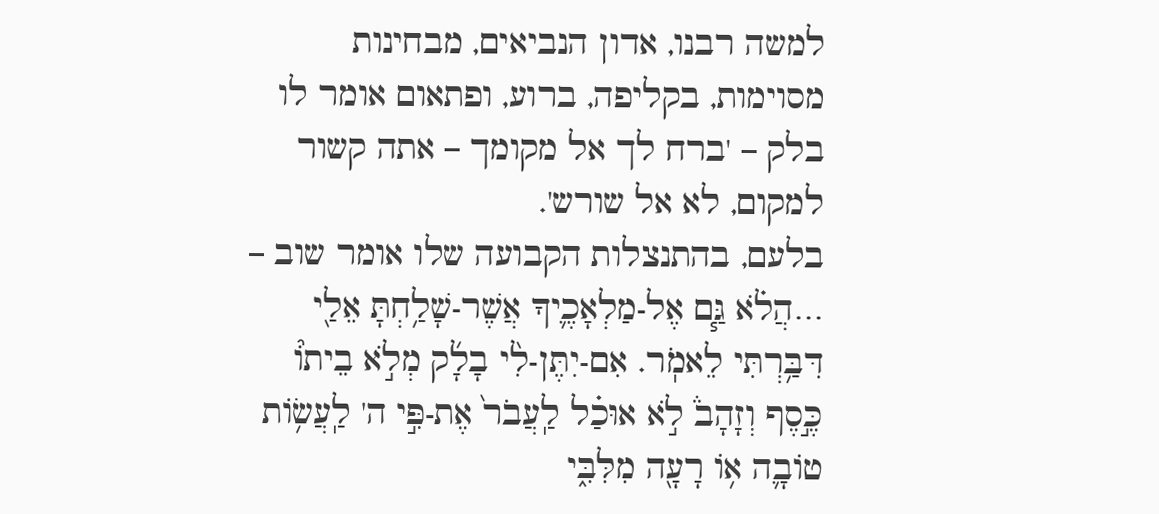למשה רבנו, אדון הנביאים, מבחינות מסוימות, בקליפה, ברוע, ופתאום אומר לו בלק – 'ברח לך אל מקומך – אתה קשור למקום, לא אל שורש'.
בלעם, בהתנצלות הקבועה שלו אומר שוב –
…הֲלֹ֗א גַּ֧ם אֶל-מַלְאָכֶ֛יךָ אֲשֶׁר-שָׁלַ֥חְתָּ אֵלַ֖י דִּבַּ֥רְתִּי לֵאמֹֽר. אִם-יִתֶּן-לִ֨י בָלָ֜ק מְלֹ֣א בֵיתוֹ֘ כֶּ֣סֶף וְזָהָב֒ לֹ֣א אוּכַ֗ל לַֽעֲבֹר֙ אֶת-פִּ֣י ה' לַֽעֲשׂ֥וֹת טוֹבָ֛ה א֥וֹ רָעָ֖ה מִלִּבִּ֑י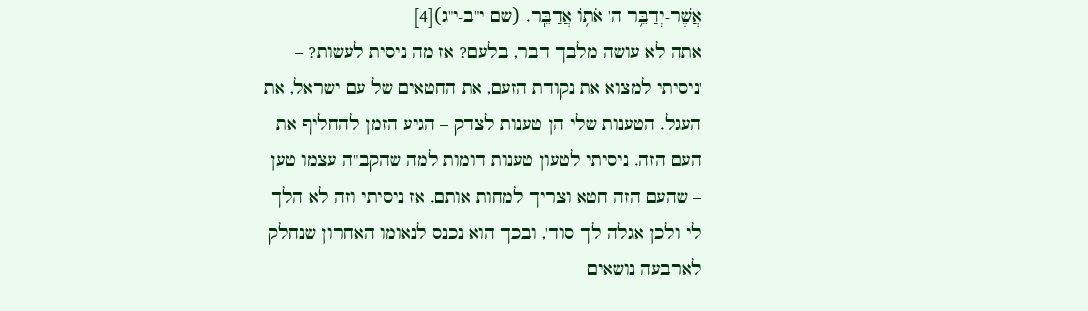אֲשֶׁר-יְדַבֵּ֥ר ה' אֹת֥וֹ אֲדַבֵּֽר. (שם י"ב-י"ג)[4]
אתה לא עושה מלבך דבר, בלעם? אז מה ניסית לעשות? – 'ניסיתי למצוא את נקודת הזעם, את החטאים של עם ישראל, את העגל. הטענות שלי הן טענות לצדק – הגיע הזמן להחליף את העם הזה. ניסיתי לטעון טענות דומות למה שהקב"ה עצמו טען – שהעם הזה חטא וצריך למחות אותם. אז ניסיתי וזה לא הלך לי ולכן אגלה לך סוד', ובכך הוא נכנס לנאומו האחרון שנחלק לארבעה נושאים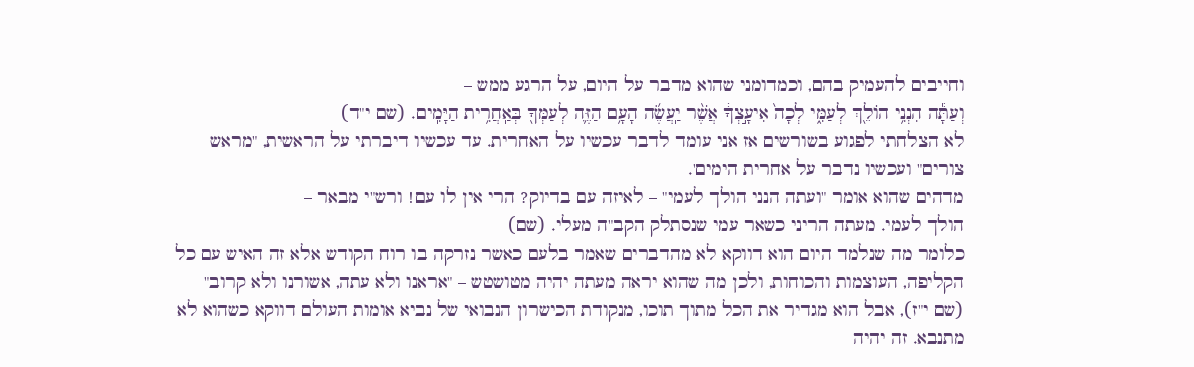וחייבים להעמיק בהם, וכמדומני שהוא מדבר על היום, על הרגע ממש –
וְעַתָּ֕ה הִנְנִ֥י הוֹלֵ֖ךְ לְעַמִּ֑י לְכָה֙ אִיעָ֣צְךָ֔ אֲשֶׁ֨ר יַֽעֲשֶׂ֜ה הָעָ֥ם הַזֶּ֛ה לְעַמְּךָ֖ בְּאַֽחֲרִ֥ית הַיָּמִֽים. (שם י"ד)
לא הצלחתי לפגוע בשורשים אז אני עומד לדבר עכשיו על האחרית. עד עכשיו דיברתי על הראשית, "מראש צורים" ועכשיו נדבר על אחרית הימים'.
מדהים שהוא אומר "ועתה הנני הולך לעמי" – לאיזה עם בדיוק? הרי אין לו עם! ורש"י מבאר –
הולך לעמי. מעתה הריני כשאר עמי שנסתלק הקב"ה מעלי. (שם)
כלומר מה שנלמד היום הוא דווקא לא מהדברים שאמר בלעם כאשר נזרקה בו רוח הקודש אלא זה האיש עם כל הקליפה, העוצמות והכוחות, ולכן מה שהוא יראה מעתה יהיה מטושטש – "אראנו ולא עתה, אשורנו ולא קרוב" (שם י"ז), אבל הוא מגדיר את הכל מתוך תוכו, מנקודת הכישרון הנבואי של נביא אומות העולם דווקא כשהוא לא מתנבא. זה יהיה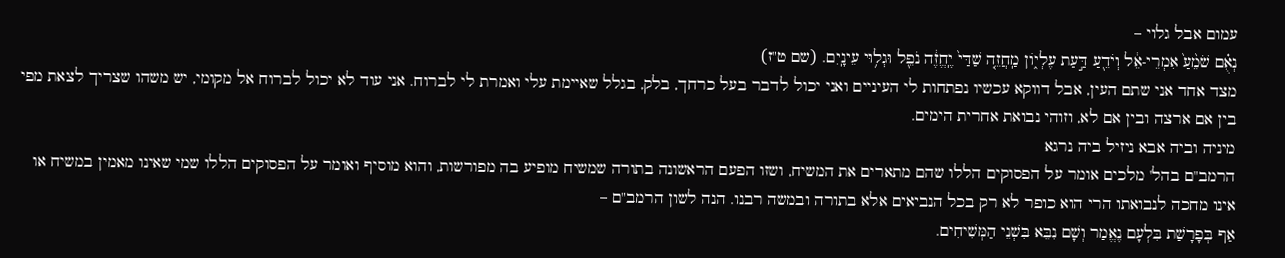עמום אבל גלוי –
נְאֻ֗ם שֹׁמֵ֨עַ֙ אִמְרֵי-אֵ֔ל וְיֹדֵ֖עַ דַּ֣עַת עֶלְי֑וֹן מַֽחֲזֵ֤ה שַׁדַּי֙ יֶֽחֱזֶ֔ה נֹפֵ֖ל וּגְל֥וּי עֵינָֽיִם. (שם ט"ז)
מצד אחד אני שתם העין, אבל דווקא עכשיו נפתחות לי העיניים ואני יכול לדבר בעל כרחך, בלק, בגלל שאיימת עלי ואמרת לי לברוח. אני עוד לא יכול לברוח אל מקומי, יש משהו שצריך לצאת מפי בין אם ארצה ובין אם לא, וזוהי נבואת אחרית הימים.
מיניה וביה אבא ניזיל ביה נרגא
הרמב"ם בהל' מלכים אומר על הפסוקים הללו שהם מתארים את המשיח, ושזו הפעם הראשונה בתורה שמשיח מופיע בה מפורשות, והוא מוסיף ואומר על הפסוקים הללו שמי שאינו מאמין במשיח או אינו מחכה לנבואתו הרי הוא כופר לא רק בכל הנביאים אלא בתורה ובמשה רבנו. הנה לשון הרמב"ם –
אַף בְּפָרָשַׁת בִּלְעָם נֶאֱמַר וְשָׁם נִבֵּא בִּשְׁנֵי הַמְּשִׁיחִים.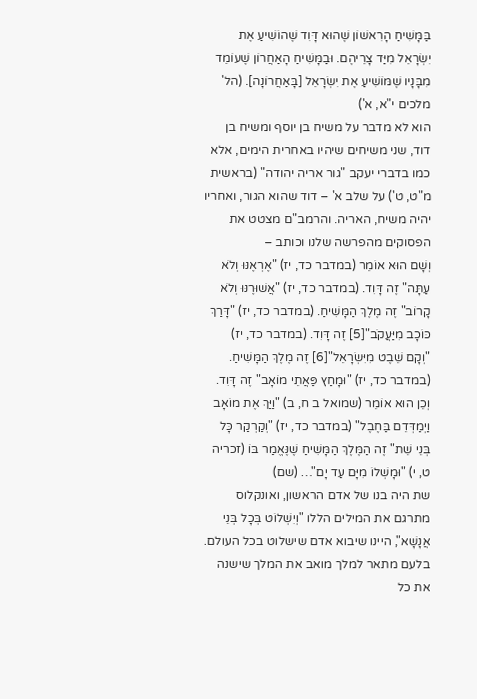בַּמָּשִׁיחַ הָרִאשׁוֹן שֶׁהוּא דָּוִד שֶׁהוֹשִׁיעַ אֶת יִשְׂרָאֵל מִיַּד צָרֵיהֶם. וּבַמָּשִׁיחַ הָאַחֲרוֹן שֶׁעוֹמֵד מִבָּנָיו שֶׁמּוֹשִׁיעַ אֶת יִשְׂרָאֵל [בָּאַחֲרוֹנָה]. (הל' מלכים י"א, א')
הוא לא מדבר על משיח בן יוסף ומשיח בן דוד, שני משיחים שיהיו באחרית הימים, אלא כמו בדברי יעקב "גור אריה יהודה" (בראשית מ"ט, ט') על שלב א' – דוד שהוא הגור, ואחריו יהיה משיח, האריה. והרמב"ם מצטט את הפסוקים מהפרשה שלנו וכותב –
וְשָׁם הוּא אוֹמֵר (במדבר כד, יז) "אֶרְאֶנּוּ וְלֹא עַתָּה" זֶה דָּוִד. (במדבר כד, יז) "אֲשׁוּרֶנּוּ וְלֹא קָרוֹב" זֶה מֶלֶךְ הַמָּשִׁיחַ. (במדבר כד, יז) "דָּרַךְ כּוֹכָב מִיַּעֲקֹב"[5] זֶה דָּוִד. (במדבר כד, יז) "וְקָם שֵׁבֶט מִיִּשְׂרָאֵל"[6] זֶה מֶלֶךְ הַמָּשִׁיחַ. (במדבר כד, יז) "וּמָחַץ פַּאֲתֵי מוֹאָב" זֶה דָּוִד. וְכֵן הוּא אוֹמֵר (שמואל ב ח, ב) "וַיַּךְ אֶת מוֹאָב וַיְמַדְּדֵם בַּחֶבֶל" (במדבר כד, יז) "וְקַרְקַר כָּל בְּנֵי שֵׁת" זֶה הַמֶּלֶךְ הַמָּשִׁיחַ שֶׁנֶּאֱמַר בּוֹ (זכריה ט, י) "וּמָשְׁלוֹ מִיָּם עַד יָם"… (שם)
שת היה בנו של אדם הראשון, ואונקלוס מתרגם את המילים הללו "וְיִשְׁלוֹט בְּכָל בְּנֵי אֲנָשָׁא", היינו שיבוא אדם שישלוט בכל העולם. בלעם מתאר למלך מואב את המלך שישנה את כל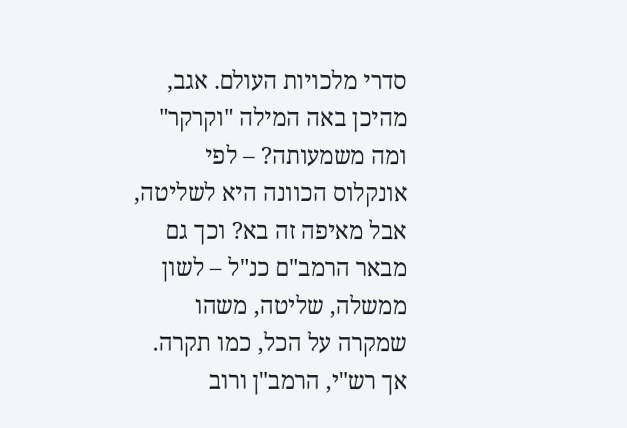סדרי מלכויות העולם. אגב, מהיכן באה המילה "וקרקר" ומה משמעותה? – לפי אונקלוס הכוונה היא לשליטה, אבל מאיפה זה בא? וכך גם מבאר הרמב"ם כנ"ל – לשון ממשלה, שליטה, משהו שמקרה על הכל, כמו תקרה. אך רש"י, הרמב"ן ורוב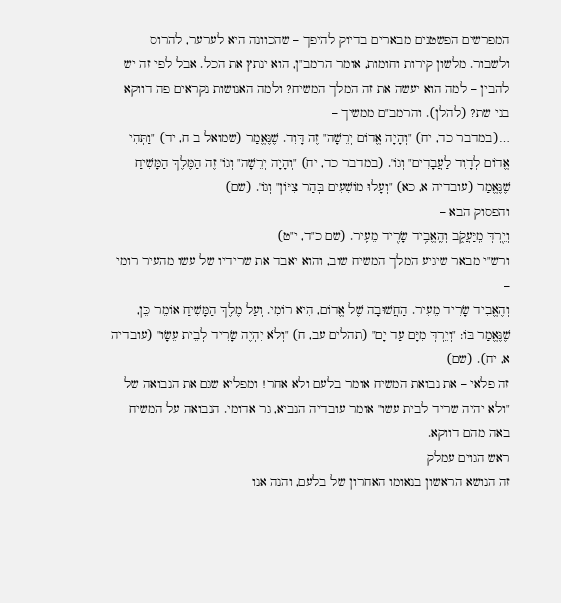המפרשים הפשטנים מבארים בדיוק להיפך – שהכוונה היא לערער, להרוס ולשבור. מלשון קירות וחומות, אומר הרמב"ן, הוא ינתץ את הכל. אבל לפי זה יש להבין – למה הוא יעשה את זה המלך המשיח? ולמה האנושות נקראים פה דווקא בני שת? (להלן). והרמב"ם ממשיך –
…(במדבר כד, יח) "וְהָיָה אֱדוֹם יְרֵשָׁה" זֶה דָּוִד. שֶׁנֶּאֱמַר (שמואל ב ח, יד) "וַתְּהִי אֱדוֹם לְדָוִד לַעֲבָדִים" וְגוֹ'. (במדבר כד, יח) "וְהָיָה יְרֵשָׁה" וְגוֹ' זֶה הַמֶּלֶךְ הַמָּשִׁיחַ שֶׁנֶּאֱמַר (עובדיה א, כא) "וְעָלוּ מוֹשִׁעִים בְּהַר צִיּוֹן" וְגוֹ'. (שם)
והפסוק הבא –
וְיֵ֖רְדְּ מִֽיַּעֲקֹ֑ב וְהֶֽאֱבִ֥יד שָׂרִ֖יד מֵעִֽיר. (שם כ"ד, י"ט)
ורש"י מבאר שיגיע המלך המשיח שוב, והוא יאבד את שרידיו של עשו מהעיר רומי –
וְהֶאֱבִיד שָׂרִיד מֵעִיר. הַחֲשׁוּבָה שֶׁל אֱדוֹם, הִיא רוֹמִי. וְעַל מֶלֶךְ הַמָּשִׁיחַ אוֹמֵר כֵּן, שֶׁנֶּאֱמַר בּוֹ: "וְיֵרְדְּ מִיָּם עַד יָם" (תהלים עב, ח) "וְלֹא יִהְיֶה שָׂרִיד לְבֵית עֵשָׂו" (עובדיה א, יח). (שם)
זה פלאי – את נבואת המשיח אומר בלעם ולא אחר! ומפליא שגם את הנבואה של "ולא יהיה שריד לבית עשו" אומר עובדיה הנביא, גר אדומי. הנבואה על המשיח באה מהם דווקא.
ראש הגוים עמלק
זה הנושא הראשון בנאומו האחרון של בלעם, והנה אנו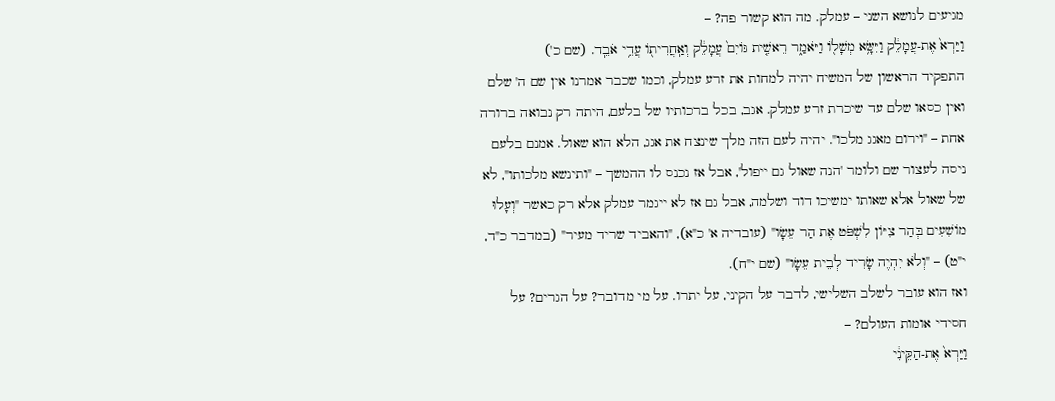מגיעים לנושא השני – עמלק. מה הוא קשור פה? –
וַיַּרְא֙ אֶת-עֲמָלֵ֔ק וַיִּשָּׂ֥א מְשָׁל֖וֹ וַיֹּאמַ֑ר רֵאשִׁ֤ית גּוֹיִם֙ עֲמָלֵ֔ק וְאַֽחֲרִית֖וֹ עֲדֵ֥י אֹבֵֽד. (שם כ')
התפקיד הראשון של המשיח יהיה למחות את זרע עמלק, וכמו שכבר אמרנו אין שם ה' שלם ואין כסאו שלם עד שיכרת זרע עמלק. אגב, בכל ברכותיו של בלעם, היתה רק נבואה ברורה אחת – "וירום מאגג מלכו". יהיה לעם הזה מלך שינצח את אגג, הלא הוא שאול. אמנם בלעם ניסה לעצור שם ולומר 'הנה שאול גם ייפול', אבל אז נכנס לו ההמשך – "ותינשא מלכותו", לא של שאול אלא שאותו ימשיכו דוד ושלמה, אבל גם אז לא ייגמר עמלק אלא רק כאשר "וְעָלוּ מוֹשִׁעִים בְּהַר צִיּוֹן לִשְׁפֹּט אֶת הַר עֵשָׂו" (עובדיה א' כ"א), "והאביד שריד מעיר" (במדבר כ"ד, י"ט) – "וְלֹא יִהְיֶה שָׂרִיד לְבֵית עֵשָׂו" (שם י"ח).
ואז הוא עובר לשלב השלישי, לדבר על הקיני, על יתרו. על מי מדובר? על הגרים? על חסידי אומות העולם? –
וַיַּרְא֙ אֶת-הַקֵּינִ֔י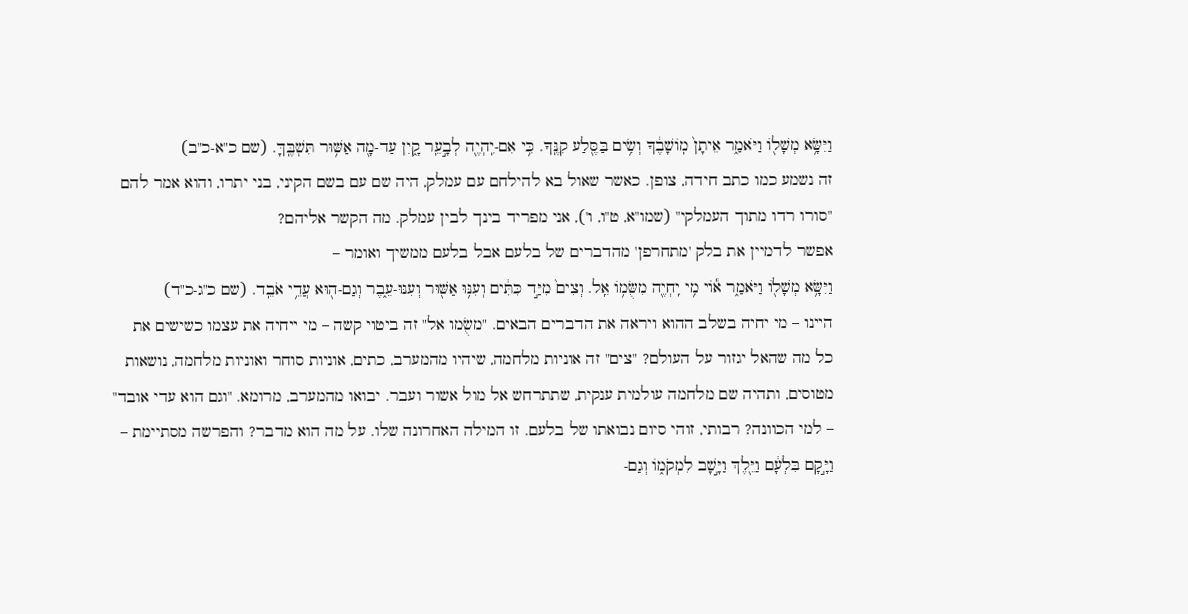וַיִּשָּׂ֥א מְשָׁל֖וֹ וַיֹּאמַ֑ר אֵיתָן֙ מֽוֹשָׁבֶ֔ךָ וְשִׂ֥ים בַּסֶּ֖לַע קִנֶּֽךָ. כִּ֥י אִם-יִֽהְיֶ֖ה לְבָ֣עֵֽר קָ֑יִן עַד-מָ֖ה אַשּׁ֥וּר תִּשְׁבֶּֽךָּ. (שם כ"א-כ"ב)
זה נשמע כמו כתב חידה, צופן. כאשר שאול בא להילחם עם עמלק, היה שם עם בשם הקיני, בני יתרו, והוא אמר להם "סורו רדו מתוך העמלקי" (שמו"א, ט"ו, ו'), אני מפריד בינך לבין עמלק. מה הקשר אליהם?
אפשר לדמיין את בלק 'מתחרפן' מהדברים של בלעם אבל בלעם ממשיך ואומר –
וַיִּשָּׂ֥א מְשָׁל֖וֹ וַיֹּאמַ֑ר א֕וֹי מִ֥י יִֽחְיֶ֖ה מִשֻּׂמ֥וֹ אֵֽל. וְצִים֙ מִיַּ֣ד כִּתִּ֔ים וְעִנּ֥וּ אַשּׁ֖וּר וְעִנּוּ-עֵ֑בֶר וְגַם-ה֖וּא עֲדֵ֥י אֹבֵֽד. (שם כ"ג-כ"ד)
היינו – מי יחיה בשלב ההוא ויראה את הדברים הבאים. "משֻׂמו אל" זה ביטוי קשה – מי ייחיה את עצמו כשישים את כל מה שהאל יגזור על העולם? "צים" זה אוניות מלחמה, שיהיו מהמערב, כתים, אוניות סוחר ואוניות מלחמה, נושאות מטוסים, ותהיה שם מלחמה עולמית ענקית, שתתרחש אל מול אשור ועבר. יבואו מהמערב, מרומא. "וגם הוא עדי אובד" – למי הכוונה? רבותי, זוהי סיום נבואתו של בלעם. זו המילה האחרונה שלו. על מה הוא מדבר? והפרשה מסתיימת –
וַיָּ֣קָם בִּלְעָ֔ם וַיֵּ֖לֶךְ וַיָּ֣שָׁב לִמְקֹמ֑וֹ וְגַם-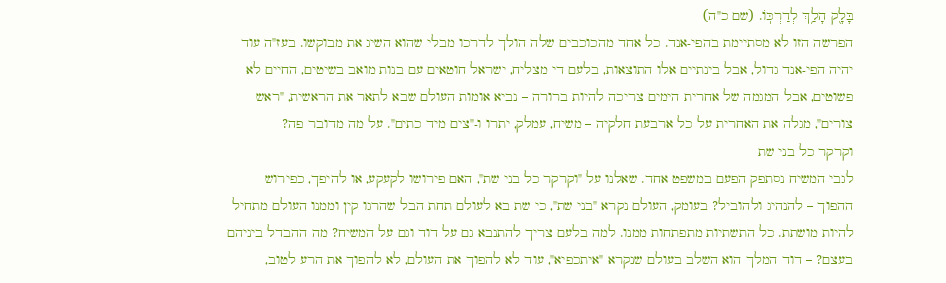בָּלָ֖ק הָלַ֥ךְ לְדַרְכּֽוֹ. (שם כ"ה)
הפרשה הזו לא מסתיימת בהפי-אנד. כל אחד מהכוכבים שלה הולך לדרכו מבלי שהוא השיג את מבוקשו. בעז"ה עוד יהיה הפי-אנד גדול, אבל בינתיים אלו התוצאות, בלעם די מצליח, ישראל חוטאים עם בנות מואב בשיטים, החיים לא פשוטים, אבל המגמה של אחרית הימים צריכה להיות ברורה – נביא אומות העולם שבא לתאר את הראשית, "ראש צורים", מגלה את האחרית על כל ארבעת חלקיה – משיח, עמלק, יתרו ו-"צים מיד כתים". על מה מדובר פה?
וקרקר כל בני שת
לגבי המשיח נסתפק הפעם במשפט אחד. שאלנו על "וקרקר כל בני שת", האם פירושו לקעקע, או להיפך, כפירוש ההפוך – להנהיג ולהוביל? בעומק, העולם נקרא "בני שת", כי שת בא לעולם תחת הבל שהרגו קין וממנו העולם מתחיל להיות מושתת. כל התשתיות מתפתחות ממנו. למה בלעם צריך להתנבא גם על דוד וגם על המשיח? מה ההבדל ביניהם בעצם? – דוד המלך הוא השלב בעולם שנקרא "איתכפיא", עוד לא להפוך את העולם, לא להפוך את הרע לטוב,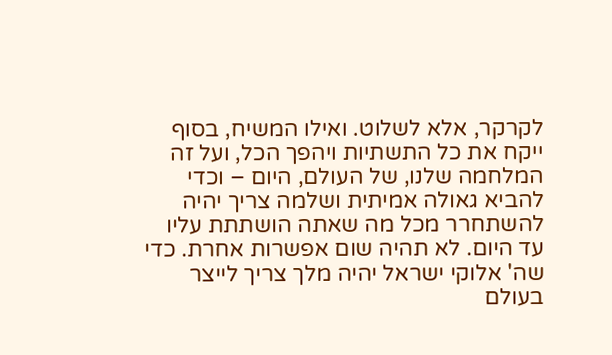לקרקר, אלא לשלוט. ואילו המשיח, בסוף ייקח את כל התשתיות ויהפך הכל, ועל זה המלחמה שלנו, של העולם, היום – וכדי להביא גאולה אמיתית ושלמה צריך יהיה להשתחרר מכל מה שאתה הושתתת עליו עד היום. לא תהיה שום אפשרות אחרת. כדי שה' אלוקי ישראל יהיה מלך צריך לייצר בעולם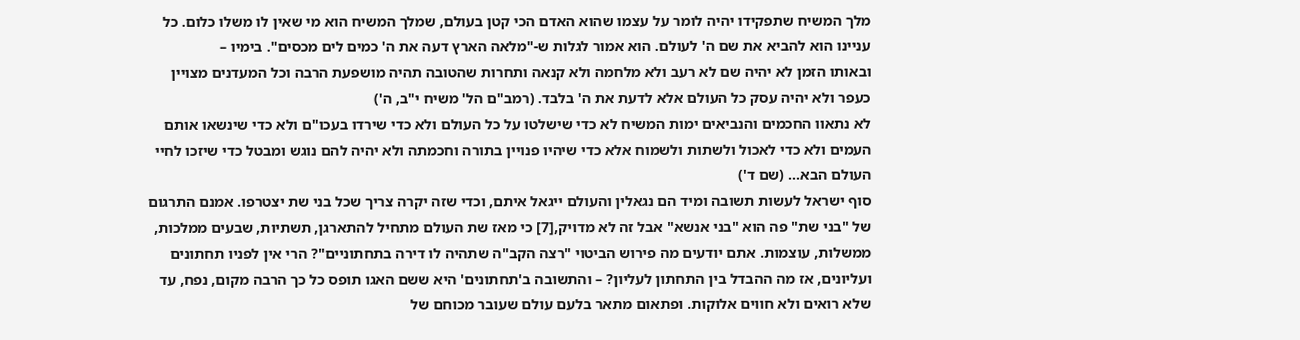מלך המשיח שתפקידו יהיה לומר על עצמו שהוא האדם הכי קטן בעולם, שמלך המשיח הוא מי שאין לו משלו כלום. כל עניינו הוא להביא את שם ה' לעולם. הוא אמור לגלות ש-"מלאה הארץ דעה את ה' כמים לים מכסים". בימיו –
ובאותו הזמן לא יהיה שם לא רעב ולא מלחמה ולא קנאה ותחרות שהטובה תהיה מושפעת הרבה וכל המעדנים מצויין כעפר ולא יהיה עסק כל העולם אלא לדעת את ה' בלבד. (רמב"ם הל' משיח י"ב, ה')
לא נתאוו החכמים והנביאים ימות המשיח לא כדי שישלטו על כל העולם ולא כדי שירדו בעכו"ם ולא כדי שינשאו אותם העמים ולא כדי לאכול ולשתות ולשמוח אלא כדי שיהיו פנויין בתורה וחכמתה ולא יהיה להם נוגש ומבטל כדי שיזכו לחיי העולם הבא… (שם ד')
סוף ישראל לעשות תשובה ומיד הם נגאלין והעולם ייגאל איתם, וכדי שזה יקרה צריך שכל בני שת יצטרפו. אמנם התרגום של "בני שת" פה הוא "בני אנשא" אבל זה לא מדויק,[7] כי מאז שת העולם מתחיל להתארגן, תשתיות, שבעים ממלכות, ממשלות, עוצמות. אתם יודעים מה פירוש הביטוי "רצה הקב"ה שתהיה לו דירה בתחתוניים"? הרי אין לפניו תחתונים ועליונים, אז מה ההבדל בין התחתון לעליון? – והתשובה ב'תחתונים' היא ששם האגו תופס כל כך הרבה מקום, נפח, עד שלא רואים ולא חווים אלוקות. ופתאום מתאר בלעם עולם שעובר מכוחם של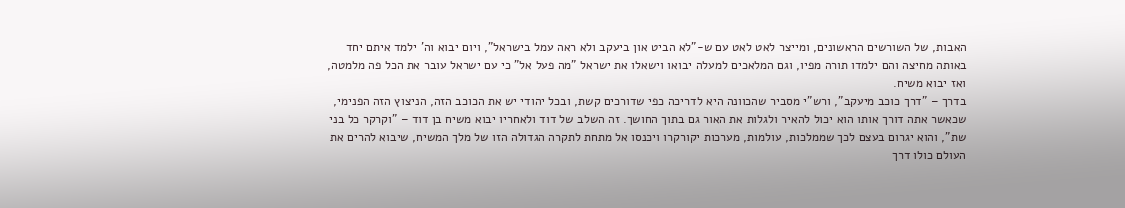האבות, של השורשים הראשונים, ומייצר לאט לאט עם ש-"לא הביט און ביעקב ולא ראה עמל בישראל", ויום יבוא וה' ילמד איתם יחד באותה מחיצה והם ילמדו תורה מפיו, וגם המלאכים למעלה יבואו וישאלו את ישראל "מה פעל אל" כי עם ישראל עובר את הכל פה מלמטה, ואז יבוא משיח.
בדרך – "דרך כוכב מיעקב", ורש"י מסביר שהכוונה היא לדריכה כפי שדורכים קשת, ובכל יהודי יש את הכוכב הזה, הניצוץ הזה הפנימי, שכאשר אתה דורך אותו הוא יכול להאיר ולגלות את האור גם בתוך החושך. זה השלב של דוד ולאחריו יבוא משיח בן דוד – "וקרקר כל בני שת", והוא יגרום בעצם לכך שממלכות, עולמות, מערכות יקורקרו ויכנסו אל מתחת לתקרה הגדולה הזו של מלך המשיח, שיבוא להרים את העולם כולו דרך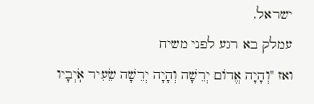ישראל.
עמלק בא רגע לפני משיח
ואז "וְהָיָה אֱדוֹם יְרֵשָׁה וְהָיָה יְרֵשָׁה שֵׂעִיר אֹֽיְבָיו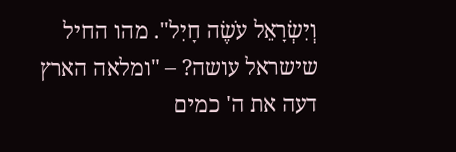וְיִשְׂרָאֵל עֹשֶׂה חָיִל". מהו החיל שישראל עושה? – "ומלאה הארץ דעה את ה' כמים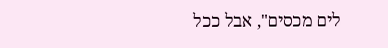לים מכסים", אבל ככל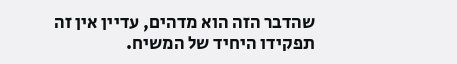שהדבר הזה הוא מדהים, עדיין אין זה תפקידו היחיד של המשיח.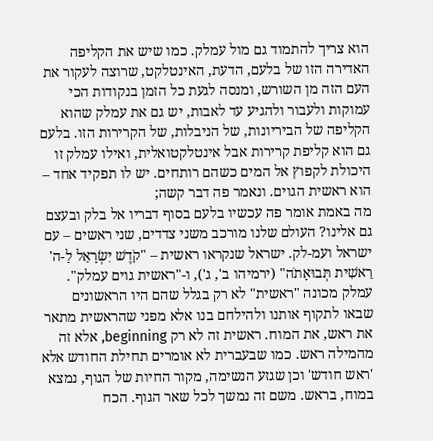הוא צריך להתמוד גם מול עמלק. כמו שיש את הקליפה האדירה הזו של בלעם, הדעת, האינטלקט, שרוצה לעקור את העם הזה מן השורש, ומנסה לגעת כל הזמן בנקודות הכי עמוקות ולעבור ולהגיע עד לאבות, יש גם את עמלק שהוא הקליפה של הביריונות, של הניבלות, של הקרירות הזו. בלעם גם הוא קליפת קרירות אבל אינטלקטואלית, ואילו עמלק זו היכולת לקפוץ אל המים כשהם רותחים. יש לו תפקיד אחד – הוא ראשית הגוים. ונאמר פה דבר קשה;
מה באמת אומר פה עכשיו בלעם בסוף דבריו אל בלק ובעצם גם אלינו? העולם שלנו מורכב משני צדדים, שני ראשים – עם ישראל ועמ-לק. ישראל שנקראו ראשית – "קֹדֶשׁ יִשְׂרָאֵל לַ-ה' רֵאשִׁית תְּבוּאָתֹה" (ירמיהו ב', ג'), ו-"ראשית גוים עמלק". עמלק מכונה "ראשית" לא רק בגלל שהם היו הראשונים שבאו לתקוף אותנו ולהילחם בנו אלא מפני שהראשית מתאר את ראש, את המוח. ראשית זה לא רק beginning, אלא זה מהמילה ראש. כמו שבעברית לא אומרים תחילת החודש אלא 'ראש חודש' וכן שגזע הנשימה, מקור החיות של הגוף, נמצא במוח, בראש. משם זה נמשך לכל שאר הגוף. הכח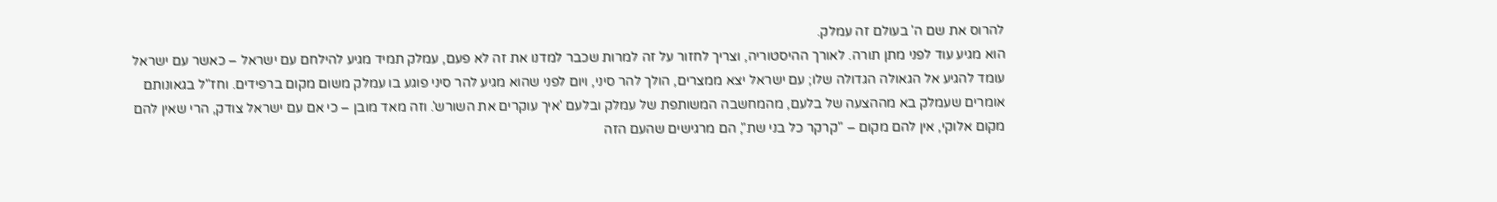להרוס את שם ה' בעולם זה עמלק.
הוא מגיע עוד לפני מתן תורה. לאורך ההיסטוריה, וצריך לחזור על זה למרות שכבר למדנו את זה לא פעם, עמלק תמיד מגיע להילחם עם ישראל – כאשר עם ישראל עומד להגיע אל הגאולה הגדולה שלו; עם ישראל יצא ממצרים, הולך להר סיני, ויום לפני שהוא מגיע להר סיני פוגע בו עמלק משום מקום ברפידים. וחז"ל בגאונותם אומרים שעמלק בא מההצעה של בלעם, מהמחשבה המשותפת של עמלק ובלעם 'איך עוקרים את השורש'. וזה מאד מובן – כי אם עם ישראל צודק, הרי שאין להם מקום אלוקי, אין להם מקום – "קרקר כל בני שת", הם מרגישים שהעם הזה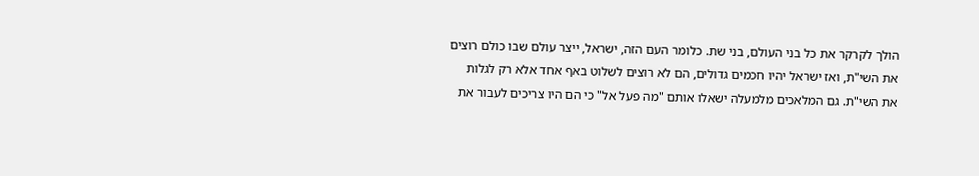הולך לקרקר את כל בני העולם, בני שת. כלומר העם הזה, ישראל, ייצר עולם שבו כולם רוצים את השי"ת, ואז ישראל יהיו חכמים גדולים, הם לא רוצים לשלוט באף אחד אלא רק לגלות את השי"ת. גם המלאכים מלמעלה ישאלו אותם "מה פעל אל" כי הם היו צריכים לעבור את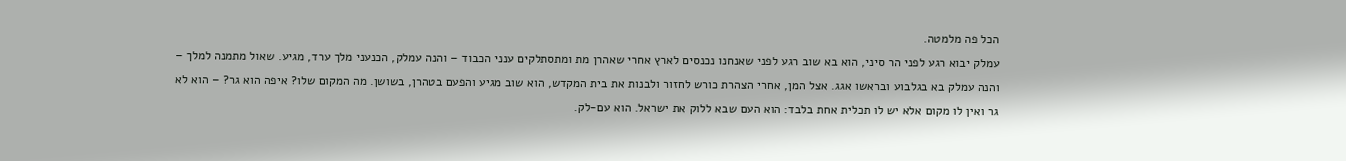הכל פה מלמטה.
עמלק יבוא רגע לפני הר סיני, הוא בא שוב רגע לפני שאנחנו נכנסים לארץ אחרי שאהרן מת ומתסתלקים ענני הכבוד – והנה עמלק, הכנעני מלך ערד, מגיע. שאול מתמנה למלך – והנה עמלק בא בגלבוע ובראשו אגג. אצל המן, אחרי הצהרת כורש לחזור ולבנות את בית המקדש, הוא שוב מגיע והפעם בטהרן, בשושן. מה המקום שלו? איפה הוא גר? – הוא לא גר ואין לו מקום אלא יש לו תכלית אחת בלבד: הוא העם שבא ללוק את ישראל. הוא עם-לק.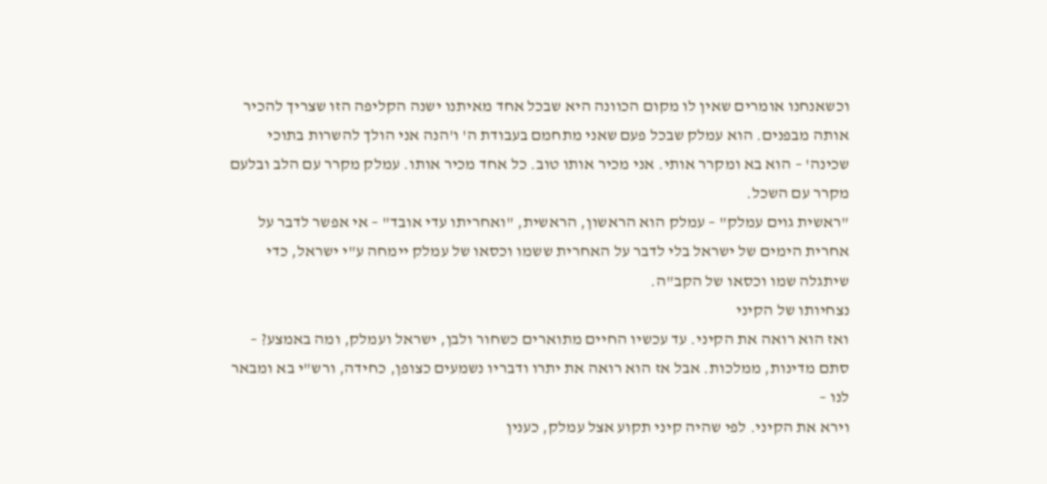וכשאנחנו אומרים שאין לו מקום הכוונה היא שבכל אחד מאיתנו ישנה הקליפה הזו שצריך להכיר אותה מבפנים. הוא עמלק שבכל פעם שאני מתחמם בעבודת ה' ו'הנה אני הולך להשרות בתוכי שכינה' – הוא בא ומקרר אותי. אני מכיר אותו טוב. כל אחד מכיר אותו. עמלק מקרר עם הלב ובלעם מקרר עם השכל.
"ראשית גוים עמלק" – עמלק הוא הראשון, הראשית, "ואחריתו עדי אובד" – אי אפשר לדבר על אחרית הימים של ישראל בלי לדבר על האחרית ששמו וכסאו של עמלק יימחה ע"י ישראל, כדי שיתגלה שמו וכסאו של הקב"ה.
נצחיותו של הקיני
ואז הוא רואה את הקיני. עד עכשיו החיים מתוארים כשחור ולבן, ישראל ועמלק, ומה באמצע? – סתם מדינות, ממלכות. אבל אז הוא רואה את יתרו ודבריו נשמעים כצופן, כחידה, ורש"י בא ומבאר לנו –
וירא את הקיני. לפי שהיה קיני תקוע אצל עמלק, כענין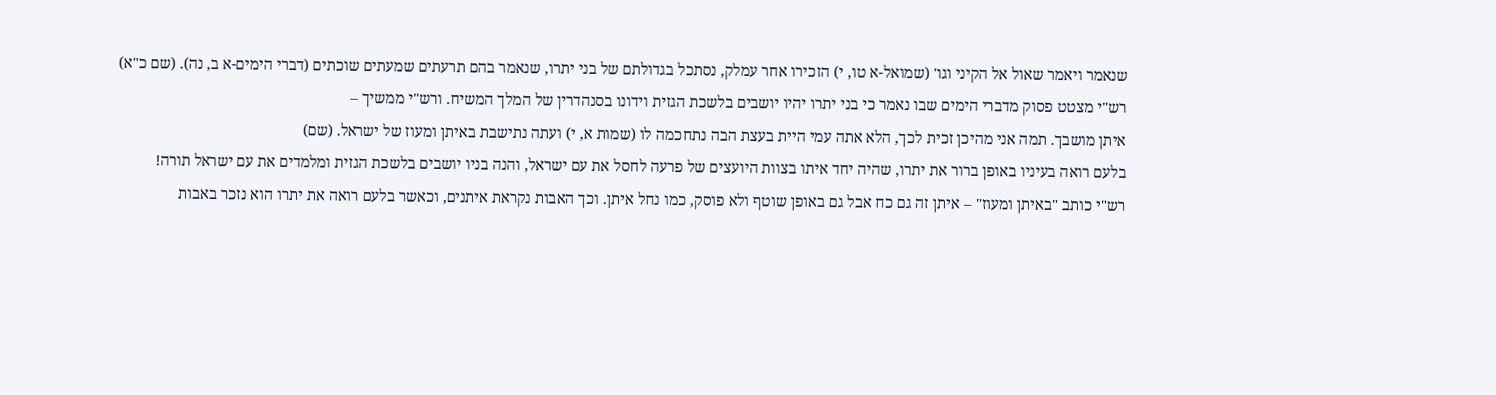שנאמר ויאמר שאול אל הקיני וגו' (שמואל-א טו, י) הזכירו אחר עמלק, נסתכל בגדולתם של בני יתרו, שנאמר בהם תרעתים שמעתים שוכתים (דברי הימים-א ב, נה). (שם כ"א)
רש"י מצטט פסוק מדברי הימים שבו נאמר כי בני יתרו יהיו יושבים בלשכת הגזית וידונו בסנהדרין של המלך המשיח. ורש"י ממשיך –
איתן מושבך. תמה אני מהיכן זכית לכך, הלא אתה עמי היית בעצת הבה נתחכמה לו (שמות א, י) ועתה נתישבת באיתן ומעוז של ישראל. (שם)
בלעם רואה בעיניו באופן ברור את יתרו, שהיה יחד איתו בצוות היועצים של פרעה לחסל את עם ישראל, והנה בניו יושבים בלשכת הגזית ומלמדים את עם ישראל תורה!
רש"י כותב "באיתן ומעוז" – איתן זה גם כח אבל גם באופן שוטף ולא פוסק, כמו נחל איתן. וכך האבות נקראת איתנים, וכאשר בלעם רואה את יתרו הוא נזכר באבות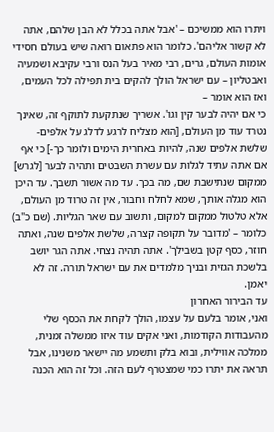ויתרו הוא ממשיכם – 'אבל אתה בכלל לא הבן שלהם, אתה לא קשור אליהם'. כלומר הוא פתאום רואה שיש בעולם חסידי אומות העולם, גרים, רבי מאיר בעל הנס ורבי עקיבא ושמעיה ואבטליון – עם ישראל הולך להקים בית תפילה לכל העמים, ואז הוא אומר –
כי אם יהיה לבער קין וגו'. אשריך שנתקעת לתוקף זה, שאינך נטרד עוד מן העולם, [הוא מצליח לרגע לדלג על אלפים-שלשת אלפים שנה, להיות באחרית הימים ולומר כך-] כי אף אם אתה עתיד לגלות עם עשרת השבטים ותהיה לבער [לגרש] ממקום שנתישבת שם, מה בכך. עד מה אשור תשבך. עד היכן הוא מגלה אותך, שמא לחלח וחבור, אין זה טרוד מן העולם, אלא טלטול ממקום למקום, ותשוב עם שאר הגליות. (שם כ"ב)
כלומר – 'מדובר על תקופה קצרה, שלשת אלפים שנה, ואתה חוזר, כסף קטן בשבילך'. אתה תהיה נצחי. אתה הגר יושב בלשכת הגזית ובניך מלמדים את עם ישראל תורה. זה לא יאמן.
עד הבירור האחרון
ואני, אומר בלעם על עצמו, הולך לקחת את הכסף שלי מהעבודות הקודמות, ואני אקים עוד איזו ממשלה זמנית, ממלכה אווילית, ובוא בלק ותשמע מה יישאר משנינו, אבל תראה את יתרו כמי שמצטרף לעם הזה. וכל זה הוא הכנה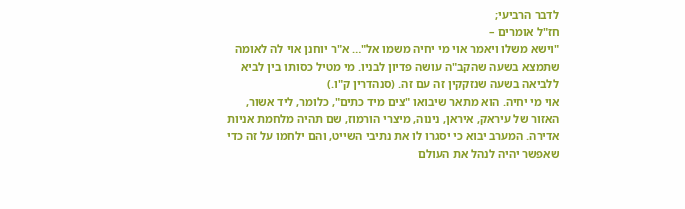לדבר הרביעי;
חז"ל אומרים –
"וישא משלו ויאמר אוי מי יחיה משמו אל"… א"ר יוחנן אוי לה לאומה שתמצא בשעה שהקב"ה עושה פדיון לבניו. מי מטיל כסותו בין לביא ללביאה בשעה שנזקקין זה עם זה. (סנהדרין ק"ו.)
אוי מי יחיה. הוא מתאר שיבואו "צים מיד כתים", כלומר, ליד אשור, האזור של עיראק, איראן, נינוה, מיצרי הורמוז, שם תהיה מלחמת אניות אדירה. המערב יבוא כי יסגרו לו את נתיבי השייט, והם ילחמו על זה כדי שאפשר יהיה לנהל את העולם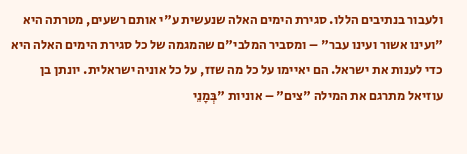ולעבור בנתיבים הללו. סגירת הימים האלה שנעשית ע"י אותם רשעים, מטרתה היא "ועינו אשור ועינו עבר" – ומסביר המלבי"ם שהמגמה של כל סגירת הימים האלה היא כדי לענות את ישראל. הם יאיימו על כל מה שזז, על כל אוניה ישראלית. יונתן בן עוזיאל מתרגם את המילה "צים" – אוניות "בְּמָנֵי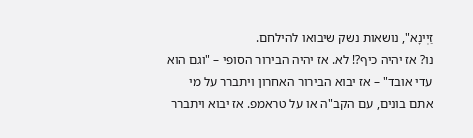זַיְינָא", נושאות נשק שיבואו להילחם.
נו? אז יהיה כיף?! לא. אז יהיה הבירור הסופי – "וגם הוא עדי אובד" – אז יבוא הבירור האחרון ויתברר על מי אתם בונים, עם הקב"ה או על טראמפ. אז יבוא ויתברר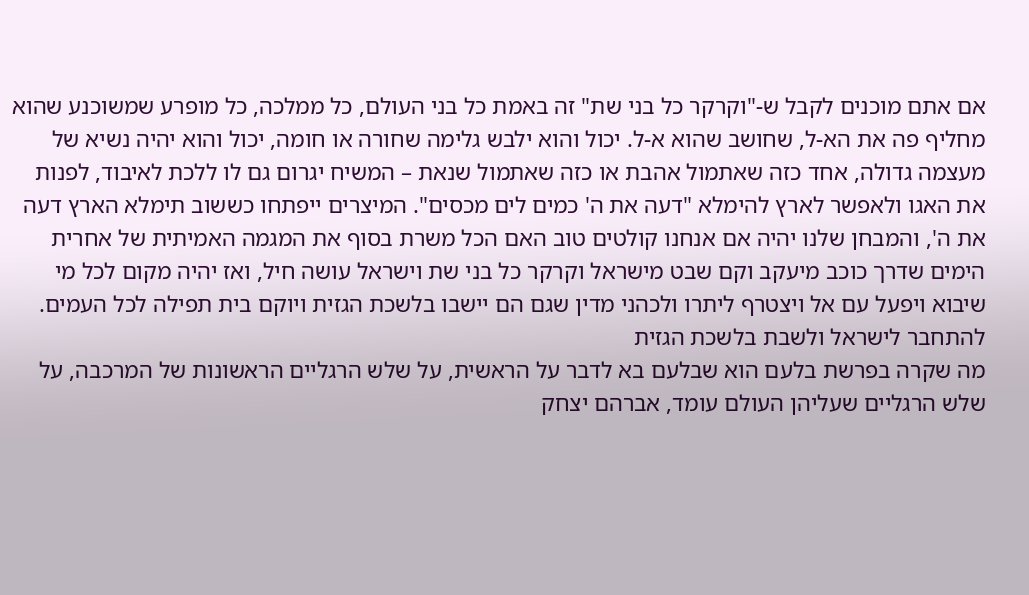אם אתם מוכנים לקבל ש-"וקרקר כל בני שת" זה באמת כל בני העולם, כל ממלכה, כל מופרע שמשוכנע שהוא מחליף פה את הא-ל, שחושב שהוא א-ל. יכול והוא ילבש גלימה שחורה או חומה, יכול והוא יהיה נשיא של מעצמה גדולה, אחד כזה שאתמול אהבת או כזה שאתמול שנאת – המשיח יגרום גם לו ללכת לאיבוד, לפנות את האגו ולאפשר לארץ להימלא "דעה את ה' כמים לים מכסים". המיצרים ייפתחו כששוב תימלא הארץ דעה את ה', והמבחן שלנו יהיה אם אנחנו קולטים טוב האם הכל משרת בסוף את המגמה האמיתית של אחרית הימים שדרך כוכב מיעקב וקם שבט מישראל וקרקר כל בני שת וישראל עושה חיל, ואז יהיה מקום לכל מי שיבוא ויפעל עם אל ויצטרף ליתרו ולכהני מדין שגם הם יישבו בלשכת הגזית ויוקם בית תפילה לכל העמים.
להתחבר לישראל ולשבת בלשכת הגזית
מה שקרה בפרשת בלעם הוא שבלעם בא לדבר על הראשית, על שלש הרגליים הראשונות של המרכבה, על שלש הרגליים שעליהן העולם עומד, אברהם יצחק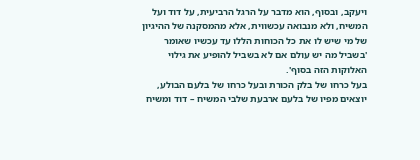ויעקב, ובסוף, הוא מדבר על הרגל הרביעית, על דוד ועל המשיח, ולא מנבואה עכשווית, אלא מהמסקנה של ההיגיון של מי שיש לו את כל הכוחות הללו עד עכשיו שאומר 'בשביל מה יש עולם אם לא בשביל להופיע את גילוי האלוקות הזה בסוף'.
בעל כרחו של בלק הכורת ובעל כרחו של בלעם הבולע, יוצאים מפיו של בלעם ארבעת שלבי המשיח – דוד ומשיח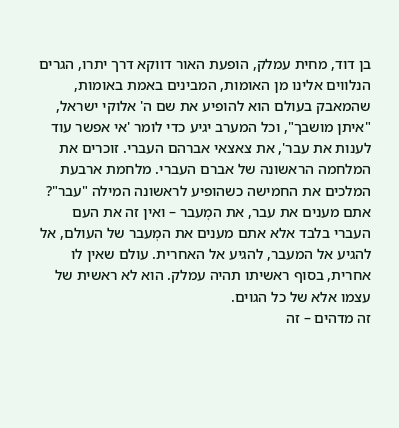בן דוד, מחית עמלק, הופעת האור דווקא דרך יתרו, הגרים הנלווים אלינו מן האומות, המבינים באמת באומות, שהמאבק בעולם הוא להופיע את שם ה' אלוקי ישראל, "איתן מושבך", וכל המערב יגיע כדי לומר 'אי אפשר עוד לענות את עבר', את צאצאי אברהם העברי. זוכרים את המלחמה הראשונה של אברם העברי. מלחמת ארבעת המלכים את החמישה כשהופיע לראשונה המילה "עבר"? אתם מענים את עבר, את המְעבר – ואין זה את העם העברי בלבד אלא אתם מענים את המְעבר של העולם, אל להגיע אל המעבר, להגיע אל האחרית. עולם שאין לו אחרית, בסוף ראשיתו תהיה עמלק. הוא לא ראשית של עצמו אלא של כל הגוים.
זה מדהים – זה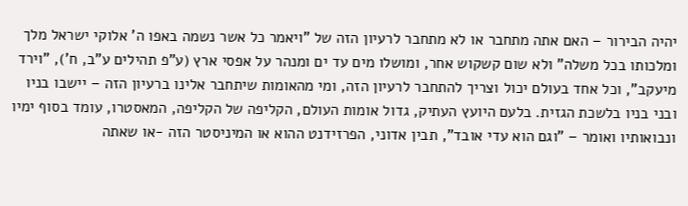יהיה הבירור – האם אתה מתחבר או לא מתחבר לרעיון הזה של "ויאמר כל אשר נשמה באפו ה' אלוקי ישראל מלך ומלכותו בכל משלה" ולא שום קשקוש אחר, ומושלו מים עד ים ומנהר על אפסי ארץ (ע"פ תהילים ע"ב, ח'), "וירד מיעקב", וכל אחד בעולם יכול וצריך להתחבר לרעיון הזה, ומי מהאומות שיתחבר אלינו ברעיון הזה – יישבו בניו ובני בניו בלשכת הגזית. בלעם היועץ העתיק, גדול אומות העולם, הקליפה של הקליפה, המאסטרו, עומד בסוף ימיו ונבואותיו ואומר – "וגם הוא עדי אובד", תבין אדוני, הפרזידנט ההוא או המיניסטר הזה -או שאתה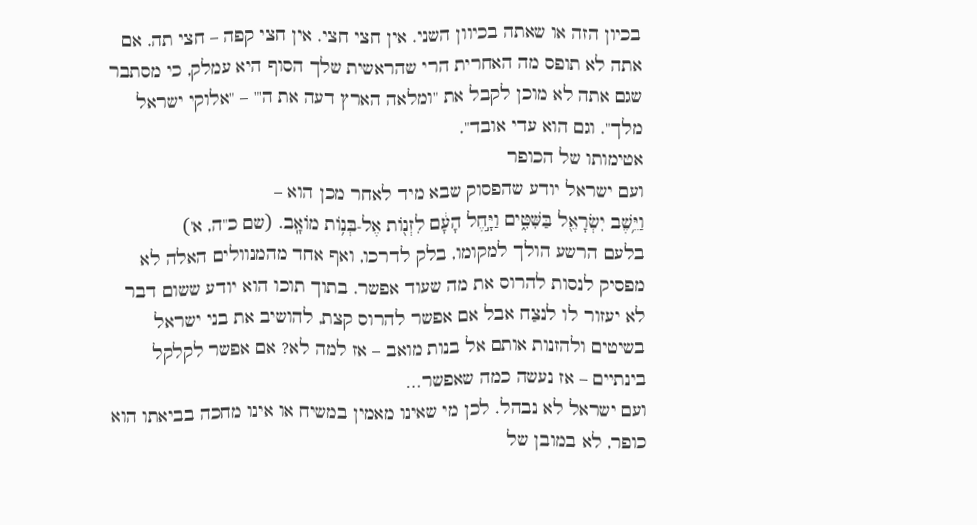בכיון הזה או שאתה בכיוון השני. אין חצי חצי. אין חצי קפה – חצי תה. אם אתה לא תופס מה האחרית הרי שהראשית שלך הסוף היא עמלק, כי מסתבר שגם אתה לא מוכן לקבל את "ומלאה הארץ דעה את ה'" – "אלוקי ישראל מלך". וגם הוא עדי אובד".
אטימותו של הכופר
ועם ישראל יודע שהפסוק שבא מיד לאחר מכן הוא –
וַיֵּ֥שֶׁב יִשְׂרָאֵ֖ל בַּשִּׁטִּ֑ים וַיָּ֣חֶל הָעָ֔ם לִזְנ֖וֹת אֶל-בְּנ֥וֹת מוֹאָֽב. (שם כ"ה, א')
בלעם הרשע הולך למקומו, בלק לדרכו, ואף אחד מהמנוולים האלה לא מפסיק לנסות להרוס את מה שעוד אפשר. בתוך תוכו הוא יודע ששום דבר לא יעזור לו לנצַח אבל אם אפשר להרוס קצת, להושיב את בני ישראל בשיטים ולהזנות אותם אל בנות מואב – אז למה לא? אם אפשר לקלקל בינתיים – אז נעשה כמה שאפשר…
ועם ישראל לא נבהל. לכן מי שאינו מאמין במשיח או אינו מחכה בביאתו הוא כופר, לא במובן של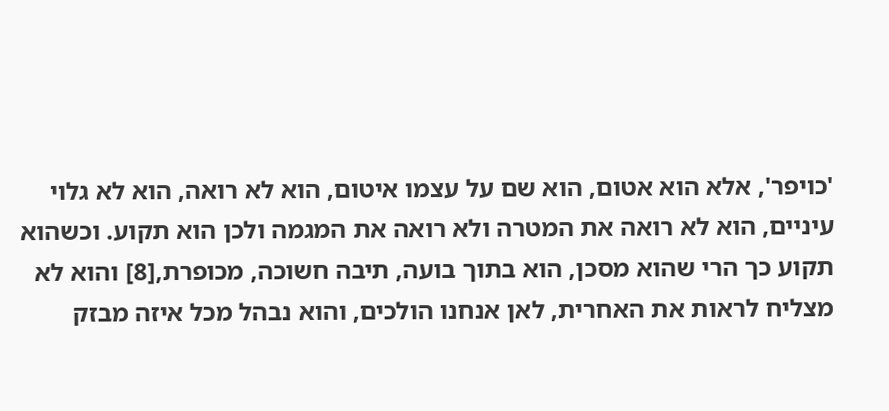'כויפר', אלא הוא אטום, הוא שם על עצמו איטום, הוא לא רואה, הוא לא גלוי עיניים, הוא לא רואה את המטרה ולא רואה את המגמה ולכן הוא תקוע. וכשהוא תקוע כך הרי שהוא מסכן, הוא בתוך בועה, תיבה חשוכה, מכופרת,[8] והוא לא מצליח לראות את האחרית, לאן אנחנו הולכים, והוא נבהל מכל איזה מבזק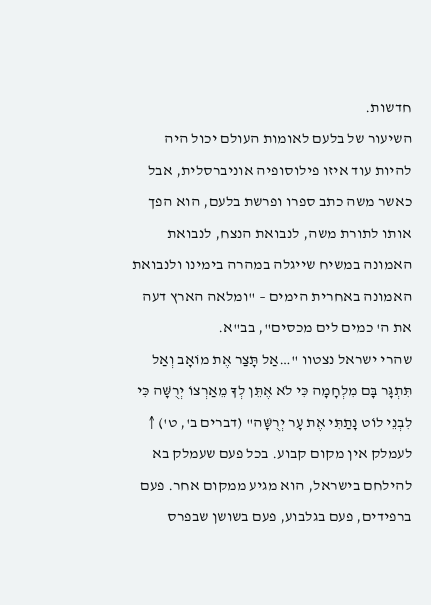חדשות.
השיעור של בלעם לאומות העולם יכול היה להיות עוד איזו פילוסופיה אוניברסלית, אבל כאשר משה כתב ספרו ופרשת בלעם, הוא הפך אותו לתורת משה, לנבואת הנצח, לנבואת האמונה במשיח שייגלה במהרה בימינו ולנבואת האמונה באחרית הימים – "ומלאה הארץ דעה את ה' כמים לים מכסים", בב"א.
שהרי ישראל נצטוו "…אַל תָּצַר אֶת מוֹאָב וְאַל תִּתְגָּר בָּם מִלְחָמָה כִּי לֹא אֶתֵּן לְךָ מֵאַרְצוֹ יְרֻשָּׁה כִּי לִבְנֵי לוֹט נָתַתִּי אֶת עָר יְרֻשָּׁה" (דברים ב', ט') ↑
לעמלק אין מקום קבוע. בכל פעם שעמלק בא להילחם בישראל, הוא מגיע ממקום אחר. פעם ברפידים, פעם בגלבוע, פעם בשושן שבפרס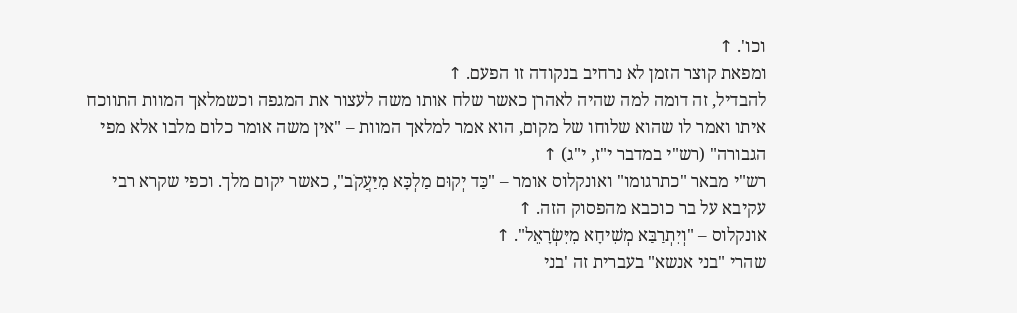וכו'. ↑
ומפאת קוצר הזמן לא נרחיב בנקודה זו הפעם. ↑
להבדיל, זה דומה למה שהיה לאהרן כאשר שלח אותו משה לעצור את המגפה וכשמלאך המוות התווכח איתו ואמר לו שהוא שלוחו של מקום, הוא אמר למלאך המוות – "אין משה אומר כלום מלבו אלא מפי הגבורה" (רש"י במדבר י"ז, י"ג) ↑
רש"י מבאר "כתרגומו" ואונקלוס אומר – "כַּד יְקוּם מַלְכָּא מִיַּעֲקֹב", כאשר יקום מלך. וכפי שקרא רבי עקיבא על בר כוכבא מהפסוק הזה. ↑
אונקלוס – "וְיִתְרַבַּא מְשִׁיחָא מִיִּשְׂרָאֵל". ↑
שהרי "בני אנשא" בעברית זה 'בני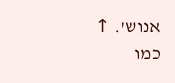אנוש'. ↑
כמו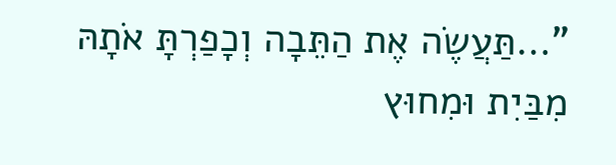"…תַּעֲשֶׂה אֶת הַתֵּבָה וְכָפַרְתָּ אֹתָהּ מִבַּיִת וּמִחוּץ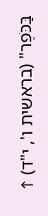בַּכֹּפֶר" (בראשית ו', י"ד) ↑